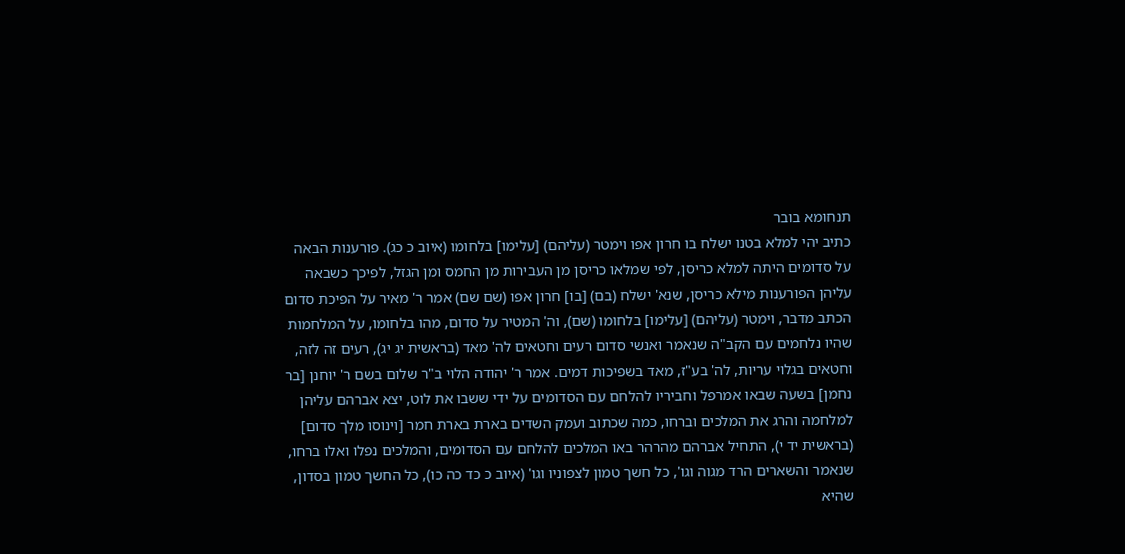תנחומא בובר
כתיב יהי למלא בטנו ישלח בו חרון אפו וימטר (עליהם) [עלימו] בלחומו (איוב כ כג). פורענות הבאה על סדומים היתה למלא כריסן, לפי שמלאו כריסן מן העבירות מן החמס ומן הגזל, לפיכך כשבאה עליהן הפורענות מילא כריסן, שנא' ישלח (בם) [בו] חרון אפו (שם שם) אמר ר' מאיר על הפיכת סדום הכתב מדבר, וימטר (עליהם) [עלימו] בלחומו (שם), וה' המטיר על סדום, מהו בלחומו, על המלחמות שהיו נלחמים עם הקב"ה שנאמר ואנשי סדום רעים וחטאים לה' מאד (בראשית יג יג), רעים זה לזה, וחטאים בגלוי עריות, לה' בע"ז, מאד בשפיכות דמים. אמר ר' יהודה הלוי ב"ר שלום בשם ר' יוחנן [בר נחמן] בשעה שבאו אמרפל וחביריו להלחם עם הסדומים על ידי ששבו את לוט, יצא אברהם עליהן למלחמה והרג את המלכים וברחו, כמה שכתוב ועמק השדים בארת בארת חמר [וינוסו מלך סדום] (בראשית יד י), התחיל אברהם מהרהר באו המלכים להלחם עם הסדומים, והמלכים נפלו ואלו ברחו, שנאמר והשארים הרד מגוה וגו', כל חשך טמון לצפוניו וגו' (איוב כ כד כה כו), כל החשך טמון בסדון, שהיא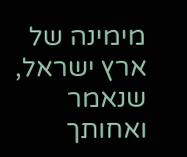מימינה של ארץ ישראל, שנאמר ואחותך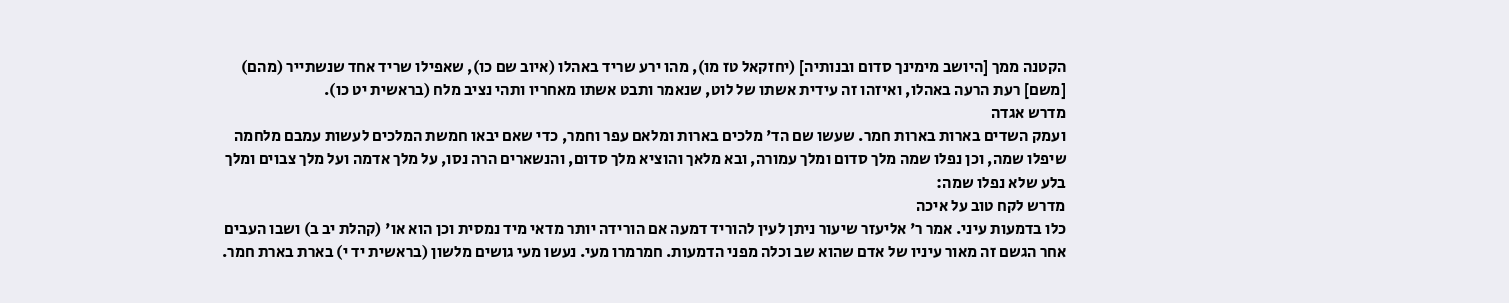הקטנה ממך [היושב מימינך סדום ובנותיה] (יחזקאל טז מו), מהו ירע שריד באהלו (איוב שם כו), שאפילו שריד אחד שנשתייר (מהם) [משם] רעת הרעה באהלו, ואיזהו זה עידית אשתו של לוט, שנאמר ותבט אשתו מאחריו ותהי נציב מלח (בראשית יט כו).
מדרש אגדה
ועמק השדים בארות בארות חמר. שעשו שם הד' מלכים בארות ומלאם עפר וחמר, כדי שאם יבאו חמשת המלכים לעשות עמבם מלחמה שיפלו שמה, וכן נפלו שמה מלך סדום ומלך עמורה, ובא מלאך והוציא מלך סדום, והנשארים הרה נסו, על מלך אדמה ועל מלך צבוים ומלך בלע שלא נפלו שמה:
מדרש לקח טוב על איכה
כלו בדמעות עיני. אמר ר' אליעזר שיעור ניתן לעין להוריד דמעה אם הורידה יותר מדאי מיד נמסית וכן הוא או' (קהלת יב ב) ושבו העבים אחר הגשם זה מאור עיניו של אדם שהוא שב וכלה מפני הדמעות. חמרמרו מעי. נעשו מעי גושים מלשון (בראשית יד י) בארת בארת חמר.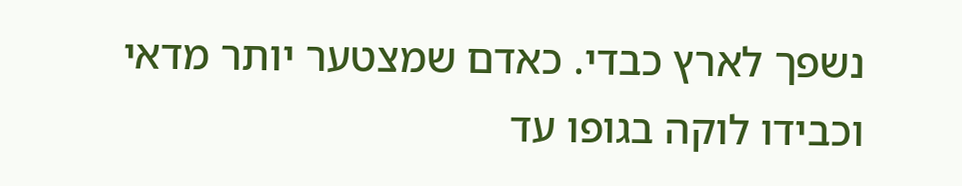נשפך לארץ כבדי. כאדם שמצטער יותר מדאי וכבידו לוקה בגופו עד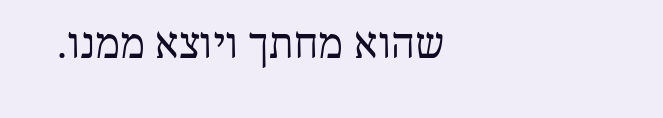שהוא מחתך ויוצא ממנו.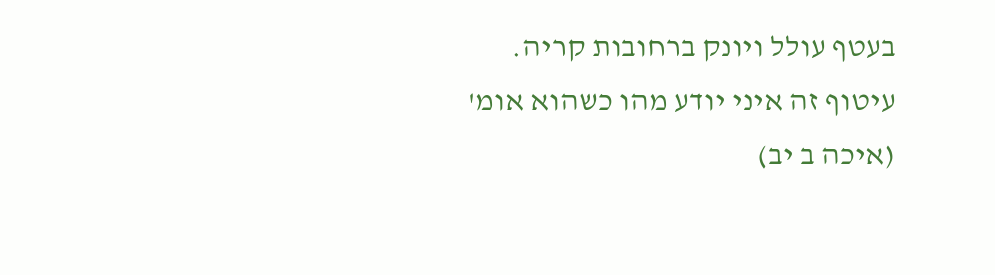בעטף עולל ויונק ברחובות קריה. עיטוף זה איני יודע מהו כשהוא אומ' (איכה ב יב)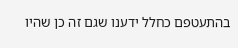בהתעטפם כחלל ידענו שגם זה כן שהיו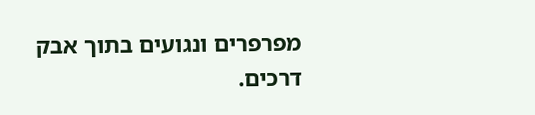מפרפרים ונגועים בתוך אבק דרכים.